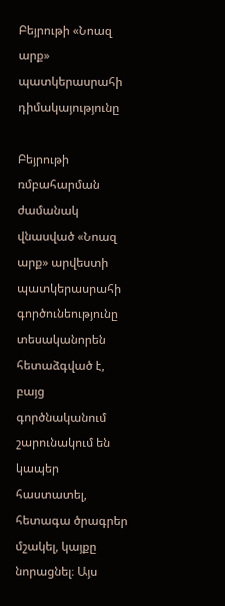Բեյրութի «Նոազ արք» պատկերասրահի դիմակայությունը

Բեյրութի ռմբահարման ժամանակ վնասված «Նոազ արք» արվեստի պատկերասրահի գործունեությունը տեսականորեն հետաձգված է, բայց գործնականում շարունակում են կապեր հաստատել, հետագա ծրագրեր մշակել, կայքը նորացնել։ Այս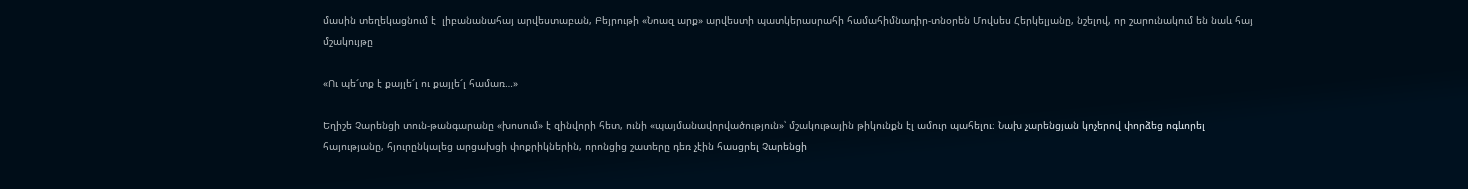մասին տեղեկացնում է  լիբանանահայ արվեստաբան, Բեյրութի «Նոազ արք» արվեստի պատկերասրահի համահիմնադիր-տնօրեն Մովսես Հերկելյանը, նշելով, որ շարունակում են նաև հայ մշակույթը

«Ու պե՜տք է քայլե՜լ ու քայլե՜լ համառ…»

Եղիշե Չարենցի տուն-թանգարանը «խոսում» է զինվորի հետ, ունի «պայմանավորվածություն»՝ մշակութային թիկունքն էլ ամուր պահելու։ Նախ չարենցյան կոչերով փորձեց ոգևորել հայությանը, հյուրընկալեց արցախցի փոքրիկներին, որոնցից շատերը դեռ չէին հասցրել Չարենցի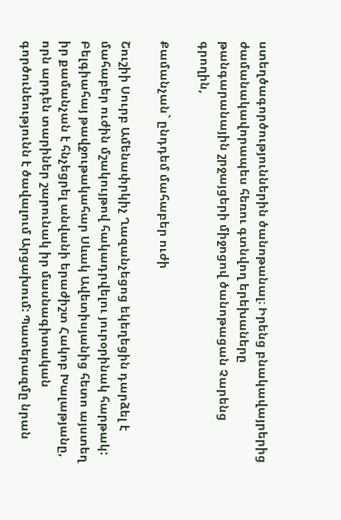ստեղծագործություններին ծանոթանալ։ Իրենց բնակավայրերից ժամանակավորապես հեռու գտնվող երեխաները թանգարանային շրջայցերի միջոցով ծանոթացան Չարենց գրողին,

Քամանչան` ընդդեմ մահաբեր ուժի

Շուշիի Սուրբ Ամենափրկիչ Ղազանչեցոց եկեղեցին դարձել է մահաբեր ուժին մշակույթով հակադրվելու յուրօրինակ հարթակ: Բելգիահայ թավջութակահար Սևակ Ավետիսյանից հետո այստեղ իր քամանչան է հնչեցրել անվանի երաժիշտ Հակոբ Խալաթյանը, որն արդեն տարիներ շարունակ իր մասնագիտական գործունեությունն է ծավալում Արցախում: Պատերազմը նրան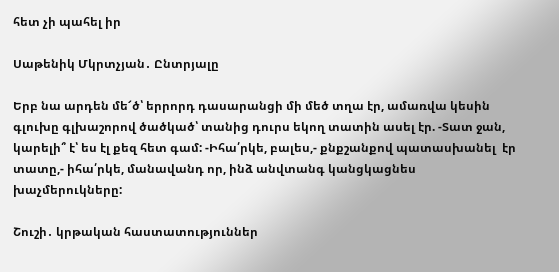հետ չի պահել իր

Սաթենիկ Մկրտչյան․ Ընտրյալը

Երբ նա արդեն մե՜ծ՝ երրորդ դասարանցի մի մեծ տղա էր, ամառվա կեսին գլուխը գլխաշորով ծածկած՝ տանից դուրս եկող տատին ասել էր. -Տատ ջան, կարելի՞ է՝ ես էլ քեզ հետ գամ: -Իհա՛րկե, բալես,- քնքշանքով պատասխանել  էր տատը,- իհա՛րկե, մանավանդ որ, ինձ անվտանգ կանցկացնես խաչմերուկները:

Շուշի․ կրթական հաստատություններ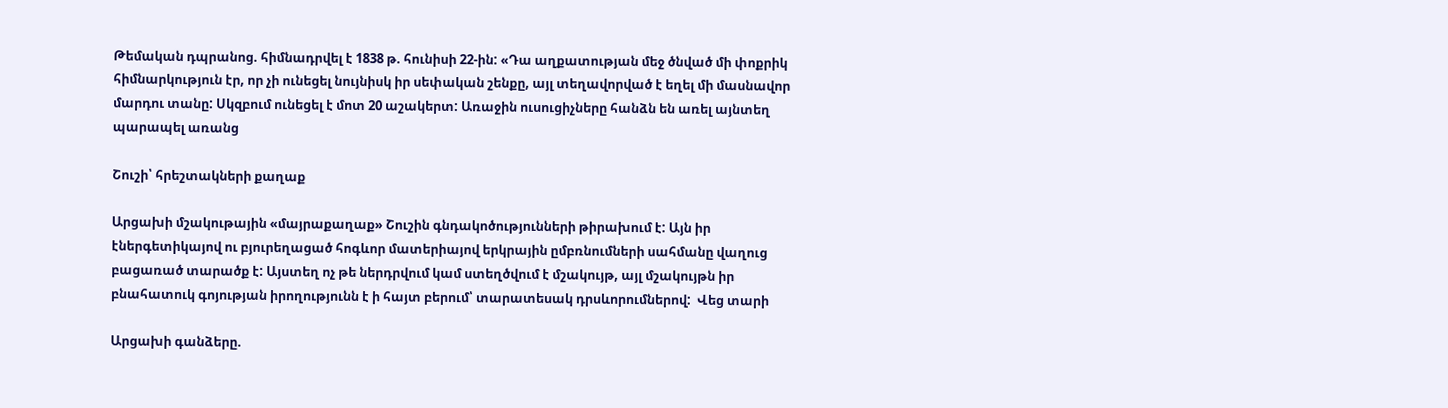Թեմական դպրանոց. հիմնադրվել է 1838 թ. հունիսի 22-ին: «Դա աղքատության մեջ ծնված մի փոքրիկ հիմնարկություն էր, որ չի ունեցել նույնիսկ իր սեփական շենքը, այլ տեղավորված է եղել մի մասնավոր մարդու տանը: Սկզբում ունեցել է մոտ 20 աշակերտ: Առաջին ուսուցիչները հանձն են առել այնտեղ պարապել առանց

Շուշի՝ հրեշտակների քաղաք

Արցախի մշակութային «մայրաքաղաք» Շուշին գնդակոծությունների թիրախում է: Այն իր էներգետիկայով ու բյուրեղացած հոգևոր մատերիայով երկրային ըմբռնումների սահմանը վաղուց բացառած տարածք է: Այստեղ ոչ թե ներդրվում կամ ստեղծվում է մշակույթ, այլ մշակույթն իր բնահատուկ գոյության իրողությունն է ի հայտ բերում՝ տարատեսակ դրսևորումներով:  Վեց տարի

Արցախի գանձերը.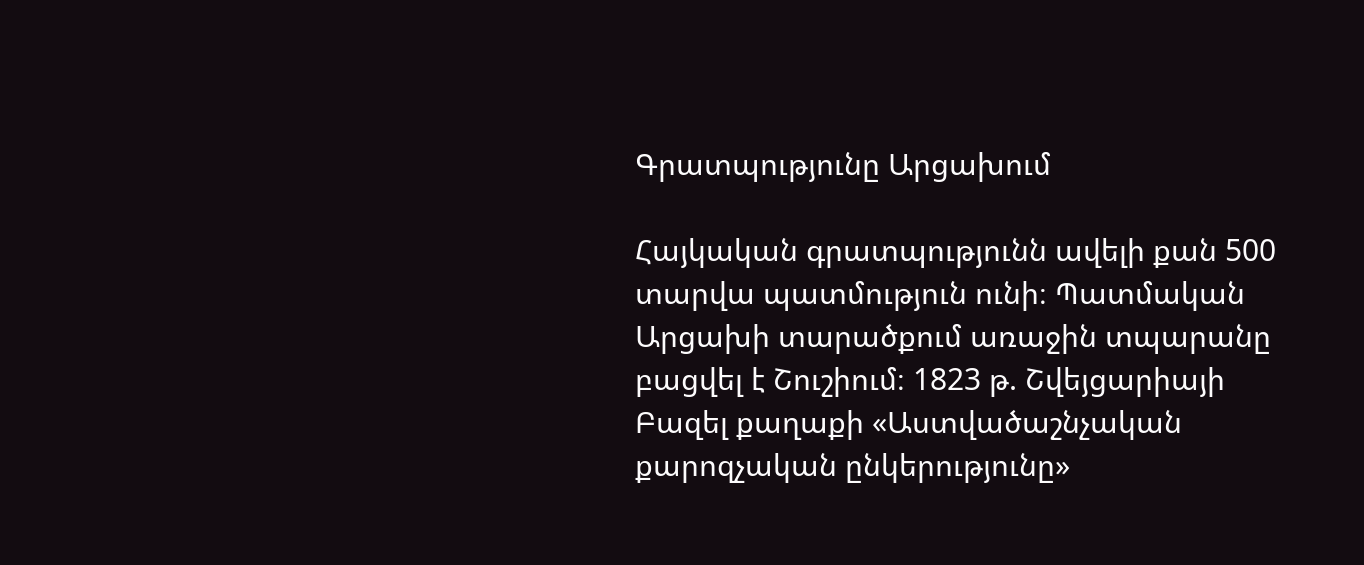Գրատպությունը Արցախում

Հայկական գրատպությունն ավելի քան 500 տարվա պատմություն ունի։ Պատմական Արցախի տարածքում առաջին տպարանը բացվել է Շուշիում։ 1823 թ. Շվեյցարիայի Բազել քաղաքի «Աստվածաշնչական քարոզչական ընկերությունը»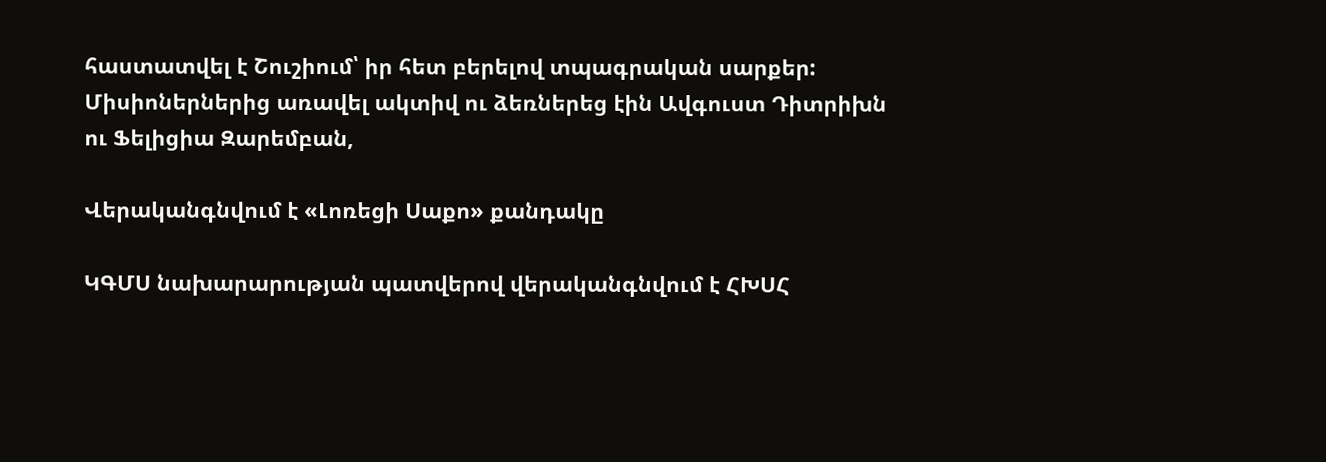հաստատվել է Շուշիում՝ իր հետ բերելով տպագրական սարքեր: Միսիոներներից առավել ակտիվ ու ձեռներեց էին Ավգուստ Դիտրիխն ու Ֆելիցիա Զարեմբան,

Վերականգնվում է «Լոռեցի Սաքո» քանդակը

ԿԳՄՍ նախարարության պատվերով վերականգնվում է ՀԽՍՀ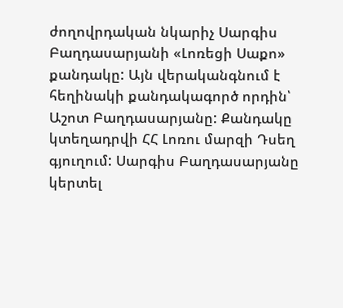ժողովրդական նկարիչ Սարգիս Բաղդասարյանի «Լոռեցի Սաքո» քանդակը: Այն վերականգնում է հեղինակի քանդակագործ որդին՝ Աշոտ Բաղդասարյանը: Քանդակը կտեղադրվի ՀՀ Լոռու մարզի Դսեղ գյուղում: Սարգիս Բաղդասարյանը կերտել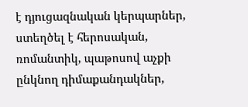է դյուցազնական կերպարներ, ստեղծել է հերոսական, ռոմանտիկ, պաթոսով աչքի ընկնող դիմաքանդակներ,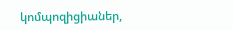կոմպոզիցիաներ,